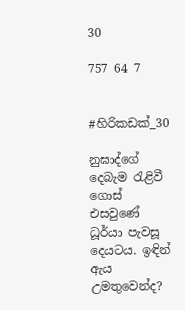30

757 64 7


#හිරිකඩක්_30

නුඝාද්ගේ දෙබැම රැළිවී ගොස් එසවුණේ ධූර්යා පැවසූ දෙයටය. ඉඳින් ඇය උමතුවෙන්ද?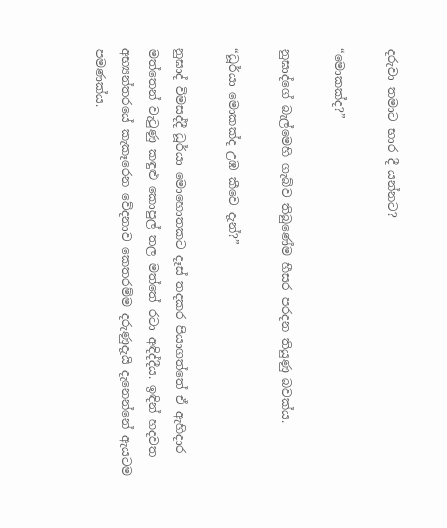දරුවා තමාට භාර දී යන්නට?

“මොකක්ද?”

නුඝාද්ගේ බැල්මෙහි ගැබ්ව තිබුණේම හීසර පරදන තියුණු බවක්ය.

“ධූර්යා මොකක්ද උඹ කීවෙ දැන්?”

නුඝාද් විමසද්දී ධූර්යා මොහොතකට දෑස් තදකර පියාගත්තේ ඒ ඇහිදාර මත්තෙන් වැටුණු කඳුළු කොපුල් තල මත්තේ රටා අඳිද්දීය. ඉඳින් හදවත අභ්‍යන්තරයේ කැකෑරෙන වේදනාව කෙතරම්ම දරුණුදැයි දැනෙන්නේ ඇයටම පමණක්ය.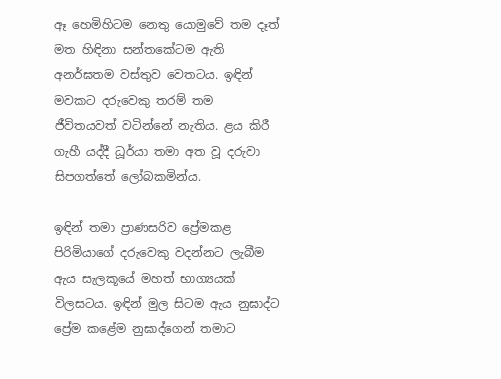ඈ හෙමිහිටම නෙතු යොමුවේ තම දෑත් මත හිඳිනා සන්තකේටම ඇති අනර්ඝතම වස්තුව වෙතටය. ඉඳින් මවකට දරුවෙකු තරම් තම ජීවිතයවත් වටින්නේ නැතිය. ළය කිරී ගැහී යද්දී ධූර්යා තමා අත වූ දරුවා සිපගත්තේ ලෝබකමින්ය.

ඉඳින් තමා ප්‍රාණසරිව ප්‍රේමකළ පිරිමියාගේ දරුවෙකු වදන්නට ලැබීම ඇය සැලකූයේ මහත් භාග්‍යයක් විලසටය. ඉඳින් මුල සිටම ඇය නුඝාද්ට ප්‍රේම කළේම නුඝාද්ගෙන් තමාට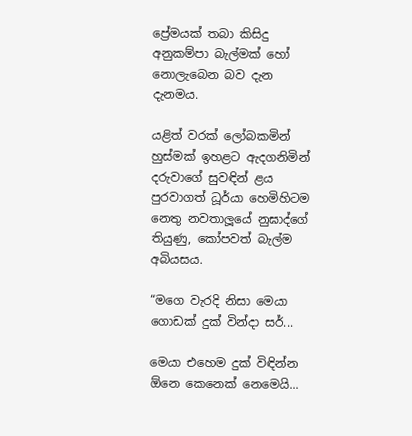ප්‍රේමයක් තබා කිසිදු අනුකම්පා බැල්මක් හෝ නොලැබෙන බව දැන දැනමය.

යළිත් වරක් ලෝබකමින් හුස්මක් ඉහළට ඇදගනිමින් දරුවාගේ සුවඳින් ළය පුරවාගත් ධූර්යා හෙමිහිටම නෙතු නවතාලූයේ නුඝාද්ගේ තියුණු, කෝපවත් බැල්ම අබියසය.

“මගෙ වැරදි නිසා මෙයා ගොඩක් දුක් වින්දා සර්...

මෙයා එහෙම දුක් විඳින්න ඕනෙ කෙනෙක් නෙමෙයි...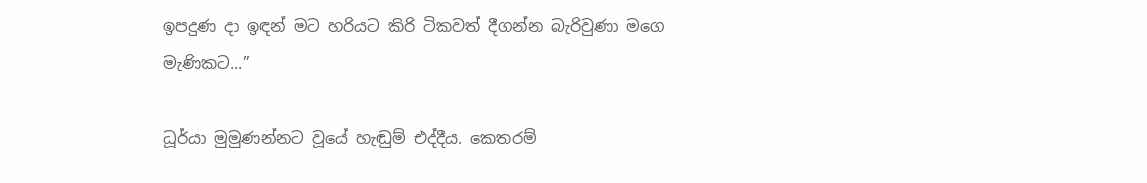ඉපදුණ දා ඉඳන් මට හරියට කිරි ටිකවත් දීගන්න බැරිවුණා මගෙ මැණිකට...”

ධූර්යා මුමුණන්නට වූයේ හැඬුම් එද්දීය. කෙතරම්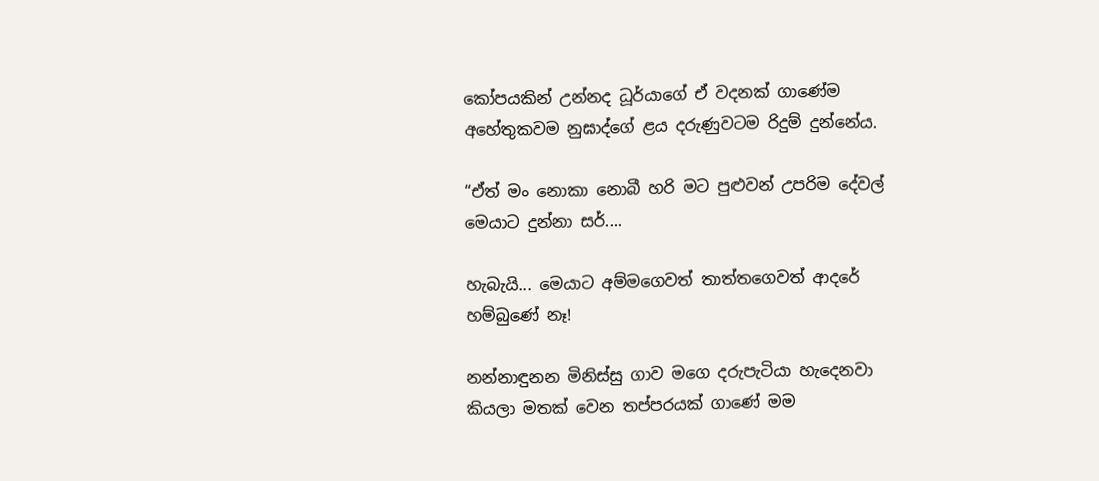කෝපයකින් උන්නද ධූර්යාගේ ඒ වදනක් ගාණේම අහේතුකවම නුඝාද්ගේ ළය දරුණුවටම රිදුම් දුන්නේය.

“ඒත් මං නොකා නොබී හරි මට පුළුවන් උපරිම දේවල් මෙයාට දුන්නා සර්....

හැබැයි... මෙයාට අම්මගෙවත් තාත්තගෙවත් ආදරේ හම්බුණේ නෑ!

නන්නාඳුනන මිනිස්සු ගාව මගෙ දරුපැටියා හැදෙනවා කියලා මතක් වෙන තප්පරයක් ගාණේ මම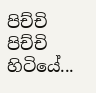පිච්චි පිච්චි හිටියේ...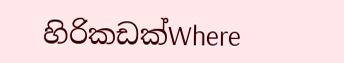හිරිකඩක්Where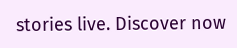stories live. Discover now